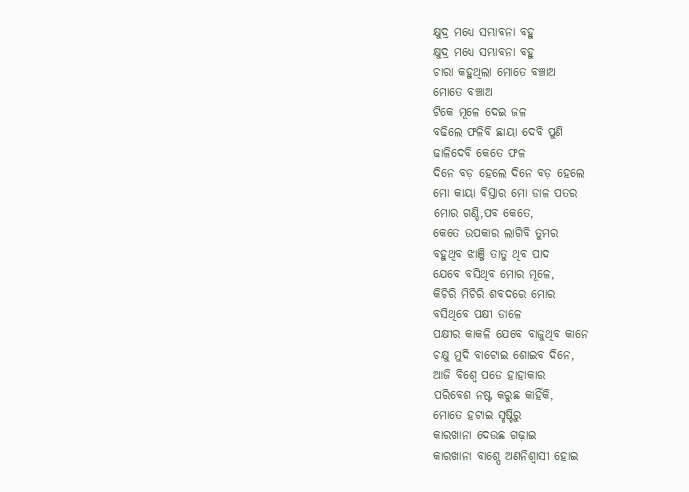କ୍ଷୁଦ୍ର ମଧ୍ୟେ ସମ୍ଭାବନା ବହୁ
କ୍ଷୁଦ୍ର ମଧ୍ୟେ ସମ୍ଭାବନା ବହୁ
ଚାରା କହୁଥିଲା ମୋତେ ବଞ୍ଚାଅ
ମୋତେ ବଞ୍ଚାଅ
ଟିକେ ମୂଳେ ଦେଇ ଜଳ
ବଢିଲେ ଫଳିବି ଛାୟା ଦେବି ପୁଣି
ଢାଳିଦେବି କେତେ ଫଳ
ଦିନେ ବଡ଼ ହେଲେ ଦିନେ ବଡ଼ ହେଲେ
ମୋ କାୟା ବିସ୍ତାର ମୋ ଡାଳ ପତର
ମୋର ଗଣ୍ଡି,ପବ କେତେ,
କେତେ ଉପକାର ଲାଗିବି ତୁମର
ବହୁଥିବ ଝାଞ୍ଜି ତାତୁ ଥିବ ପାଦ
ଯେବେ ବସିଥିବ ମୋର ମୂଳେ,
କିଚିରି ମିଚିରି ଶବଦରେ ମୋର
ବସିଥିବେ ପକ୍ଷୀ ଡାଳେ
ପକ୍ଷୀର କାକଳି ଯେବେ ବାଜୁଥିବ କାନେ
ଚକ୍ଷୁ ମୁଦି ବାଟୋଇ ଶୋଇବ ଦିନେ,
ଆଜି ବିଶ୍ୱେ ପଡେ ହାହାକାର
ପରିବେଶ ନଷ୍ଟ କରୁଛ କାହିଁକି,
ମୋତେ ହଟାଇ ସୃଷ୍ଟିରୁ
କାରଖାନା ଦେଉଛ ଗଢ଼ାଇ
କାରଖାନା ବାଶ୍ପେ ଅଣନିଶ୍ୱାସୀ ହୋଇ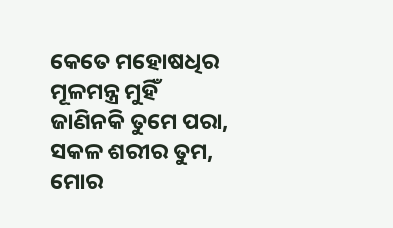କେତେ ମହୋଷଧିର ମୂଳମନ୍ତ୍ର ମୁହିଁ
ଜାଣିନକି ତୁମେ ପରା,
ସକଳ ଶରୀର ତୁମ,
ମୋର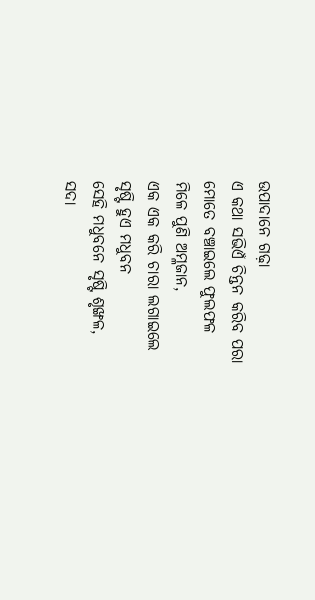ଉପାଦାନେ ଗଢ଼ା
ଏ କଥା ସଭିଏଁ ଚିନ୍ତନ କରିବ ପରା
ମୋତେ ବଞ୍ଚାଇଲେ ଫୁଲଫଳ
ମିଳେ ପୁଣି ଅମ୍ଳଜାନ,
ଏକ ଏକ କରି ଚାରା ଲଗାଇଲେ
ସୃଷ୍ଟି ହୁଏ ମଧୁବନ
ସେହି ମଧୁବନେ ସୃଷ୍ଟି ଶୃଙ୍ଖଳ,
ସଦା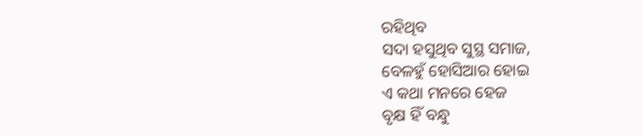ରହିଥିବ
ସଦା ହସୁଥିବ ସୁସ୍ଥ ସମାଜ,
ବେଳହୁଁ ହୋସିଆର ହୋଇ
ଏ କଥା ମନରେ ହେଜ
ବୃକ୍ଷ ହିଁ ବନ୍ଧୁ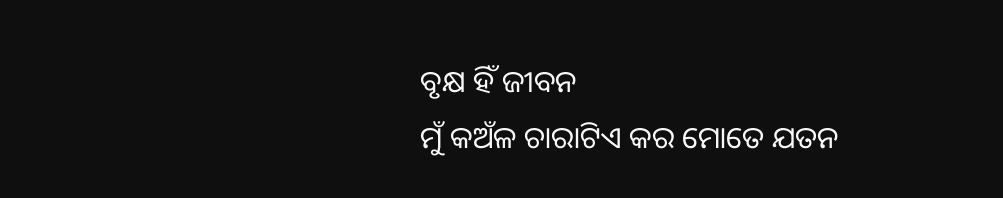ବୃକ୍ଷ ହିଁ ଜୀବନ
ମୁଁ କଅଁଳ ଚାରାଟିଏ କର ମୋତେ ଯତନ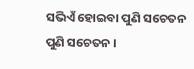ସଭିଏଁ ହୋଇବା ପୁଣି ସଚେତନ
ପୁଣି ସଚେତନ ।